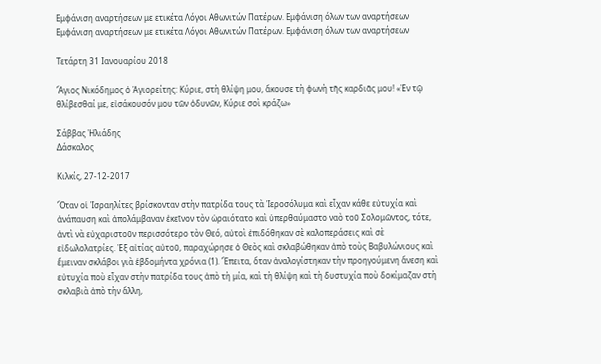Εμφάνιση αναρτήσεων με ετικέτα Λόγοι Αθωνιτών Πατέρων. Εμφάνιση όλων των αναρτήσεων
Εμφάνιση αναρτήσεων με ετικέτα Λόγοι Αθωνιτών Πατέρων. Εμφάνιση όλων των αναρτήσεων

Τετάρτη 31 Ιανουαρίου 2018

Ἅγιος Νικόδημος ὁ Ἁγιορείτης: Κύριε, στὴ θλίψη μου, ἄκουσε τὴ φωνὴ τῆς καρδιᾶς μου! «Ἐν τῷ θλίβεσθαί με, εἰσάκουσόν μου τῶν ὀδυνῶν, Κύριε σοὶ κράζω»

Σάββας Ἠλιάδης
Δάσκαλος

Κιλκίς, 27-12-2017

Ὅταν οἱ Ἰσραηλίτες βρίσκονταν στὴν πατρίδα τους τὰ Ἱεροσόλυμα καὶ εἶχαν κάθε εὐτυχία καὶ ἀνάπαυση καὶ ἀπολάμβαναν ἐκεῖνον τὸν ὡραιότατο καὶ ὑπερθαύμαστο ναὸ τοῦ Σολομῶντος, τότε, ἀντὶ νὰ εὐχαριστοῦν περισσότερο τὸν Θεό, αὐτοὶ ἐπιδόθηκαν σὲ καλοπεράσεις καὶ σὲ εἰδωλολατρίες. Ἐξ αἰτίας αὐτοῦ, παραχώρησε ὁ Θεὸς καὶ σκλαβώθηκαν ἀπὸ τοὺς Βαβυλώνιους καὶ ἔμειναν σκλάβοι γιὰ ἑβδομήντα χρόνια (1). Ἔπειτα, ὅταν ἀναλογίστηκαν τὴν προηγούμενη ἄνεση καὶ εὐτυχία ποὺ εἶχαν στὴν πατρίδα τους ἀπὸ τὴ μία, καὶ τὴ θλίψη καὶ τὴ δυστυχία ποὺ δοκίμαζαν στὴ σκλαβιὰ ἀπὸ τὴν ἄλλη,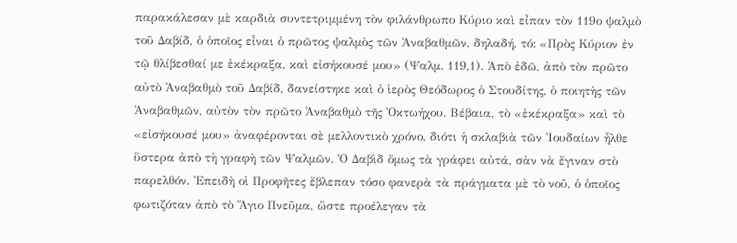παρακάλεσαν μὲ καρδιὰ συντετριμμένη τὸν φιλάνθρωπο Κύριο καὶ εἶπαν τὸν 119ο ψαλμὸ τοῦ Δαβίδ, ὁ ὁποῖος εἶναι ὁ πρῶτος ψαλμὸς τῶν Ἀναβαθμῶν, δηλαδή, τό: «Πρὸς Κύριον ἐν τῷ θλίβεσθαί με ἐκέκραξα, καὶ εἰσήκουσέ μου» (Ψαλμ. 119,1). Ἀπὸ ἐδῶ, ἀπὸ τὸν πρῶτο αὐτὸ Ἀναβαθμὸ τοῦ Δαβίδ, δανείστηκε καὶ ὁ ἱερὸς Θεόδωρος ὁ Στουδίτης, ὁ ποιητὴς τῶν Ἀναβαθμῶν, αὐτὸν τὸν πρῶτο Ἀναβαθμὸ τῆς Ὀκτωήχου. Βέβαια, τὸ «ἐκέκραξα» καὶ τὸ «εἰσήκουσέ μου» ἀναφέρονται σὲ μελλοντικὸ χρόνο, διότι ἡ σκλαβιὰ τῶν Ἰουδαίων ἦλθε ὕστερα ἀπὸ τὴ γραφὴ τῶν Ψαλμῶν. Ὁ Δαβὶδ ὅμως τὰ γράφει αὐτά, σὰν νὰ ἔγιναν στὸ παρελθόν. Ἐπειδὴ οἱ Προφῆτες ἔβλεπαν τόσο φανερὰ τὰ πράγματα μὲ τὸ νοῦ, ὁ ὁποῖος φωτιζόταν ἀπὸ τὸ Ἅγιο Πνεῦμα, ὥστε προέλεγαν τὰ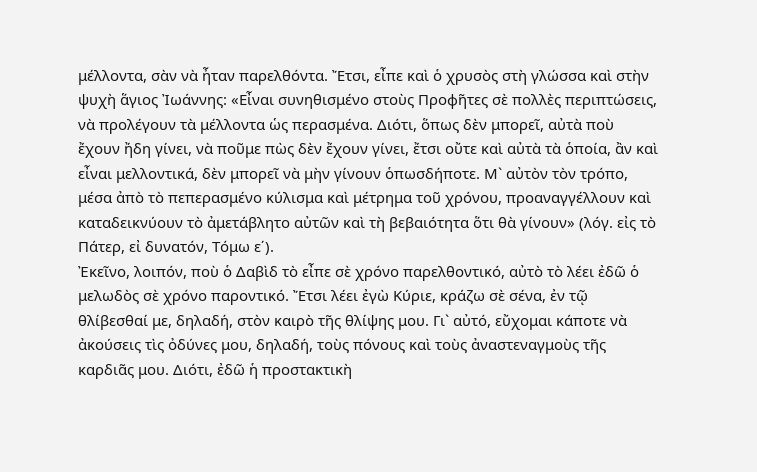μέλλοντα, σὰν νὰ ἦταν παρελθόντα. Ἔτσι, εἶπε καὶ ὁ χρυσὸς στὴ γλώσσα καὶ στὴν ψυχὴ ἅγιος Ἰωάννης: «Εἶναι συνηθισμένο στοὺς Προφῆτες σὲ πολλὲς περιπτώσεις, νὰ προλέγουν τὰ μέλλοντα ὡς περασμένα. Διότι, ὅπως δὲν μπορεῖ, αὐτὰ ποὺ ἔχουν ἤδη γίνει, νὰ ποῦμε πὼς δὲν ἔχουν γίνει, ἔτσι οὔτε καὶ αὐτὰ τὰ ὁποία, ἂν καὶ εἶναι μελλοντικά, δὲν μπορεῖ νὰ μὴν γίνουν ὁπωσδήποτε. Μ` αὐτὸν τὸν τρόπο, μέσα ἀπὸ τὸ πεπερασμένο κύλισμα καὶ μέτρημα τοῦ χρόνου, προαναγγέλλουν καὶ καταδεικνύουν τὸ ἀμετάβλητο αὐτῶν καὶ τὴ βεβαιότητα ὅτι θὰ γίνουν» (λόγ. εἰς τὸ Πάτερ, εἰ δυνατόν, Τόμω ε΄).
Ἐκεῖνο, λοιπόν, ποὺ ὁ Δαβὶδ τὸ εἶπε σὲ χρόνο παρελθοντικό, αὐτὸ τὸ λέει ἐδῶ ὁ μελωδὸς σὲ χρόνο παροντικό. Ἔτσι λέει ἐγὼ Κύριε, κράζω σὲ σένα, ἐν τῷ θλίβεσθαί με, δηλαδή, στὸν καιρὸ τῆς θλίψης μου. Γι` αὐτό, εὔχομαι κάποτε νὰ ἀκούσεις τὶς ὀδύνες μου, δηλαδή, τοὺς πόνους καὶ τοὺς ἀναστεναγμοὺς τῆς καρδιᾶς μου. Διότι, ἐδῶ ἡ προστακτικὴ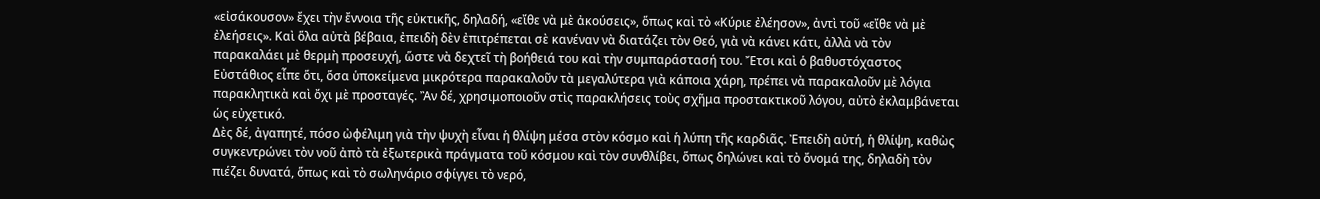«εἰσάκουσον» ἔχει τὴν ἔννοια τῆς εὐκτικῆς, δηλαδή, «εἴθε νὰ μὲ ἀκούσεις», ὅπως καὶ τὸ «Κύριε ἐλέησον», ἀντὶ τοῦ «εἴθε νὰ μὲ ἐλεήσεις». Καὶ ὅλα αὐτὰ βέβαια, ἐπειδὴ δὲν ἐπιτρέπεται σὲ κανέναν νὰ διατάζει τὸν Θεό, γιὰ νὰ κάνει κάτι, ἀλλὰ νὰ τὸν παρακαλάει μὲ θερμὴ προσευχή, ὥστε νὰ δεχτεῖ τὴ βοήθειά του καὶ τὴν συμπαράστασή του. Ἔτσι καὶ ὁ βαθυστόχαστος Εὐστάθιος εἶπε ὅτι, ὅσα ὑποκείμενα μικρότερα παρακαλοῦν τὰ μεγαλύτερα γιὰ κάποια χάρη, πρέπει νὰ παρακαλοῦν μὲ λόγια παρακλητικὰ καὶ ὄχι μὲ προσταγές. Ἂν δέ, χρησιμοποιοῦν στὶς παρακλήσεις τοὺς σχῆμα προστακτικοῦ λόγου, αὐτὸ ἐκλαμβάνεται ὡς εὐχετικό.
Δὲς δέ, ἀγαπητέ, πόσο ὠφέλιμη γιὰ τὴν ψυχὴ εἶναι ἡ θλίψη μέσα στὸν κόσμο καὶ ἡ λύπη τῆς καρδιᾶς. Ἐπειδὴ αὐτή, ἡ θλίψη, καθὼς συγκεντρώνει τὸν νοῦ ἀπὸ τὰ ἐξωτερικὰ πράγματα τοῦ κόσμου καὶ τὸν συνθλίβει, ὅπως δηλώνει καὶ τὸ ὄνομά της, δηλαδὴ τὸν πιέζει δυνατά, ὅπως καὶ τὸ σωληνάριο σφίγγει τὸ νερό,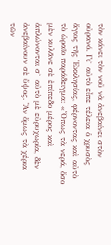τὸν κάνει τὸν νοῦ νὰ ἀνεβαίνει στὸν οὐρανό. Γι` αὐτὸ εἶπε τέλεια ὁ χρυσὸς ἅγιος τῆς Ἐκκλησίας, φέρνοντας καὶ αὐτὸ τὸ ὡραῖο παράδειγμα: «Ὅπως τὰ νερά, ὅσο μὲν κυλᾶνε σὲ ἐπίπεδο μέρος καὶ ἁπλώνονται σ` αὐτὸ μὲ εὐρυχωρία, δὲν ἀνεβαίνουν σὲ ὕψος. Ἂν ὅμως τὰ χέρια τῶν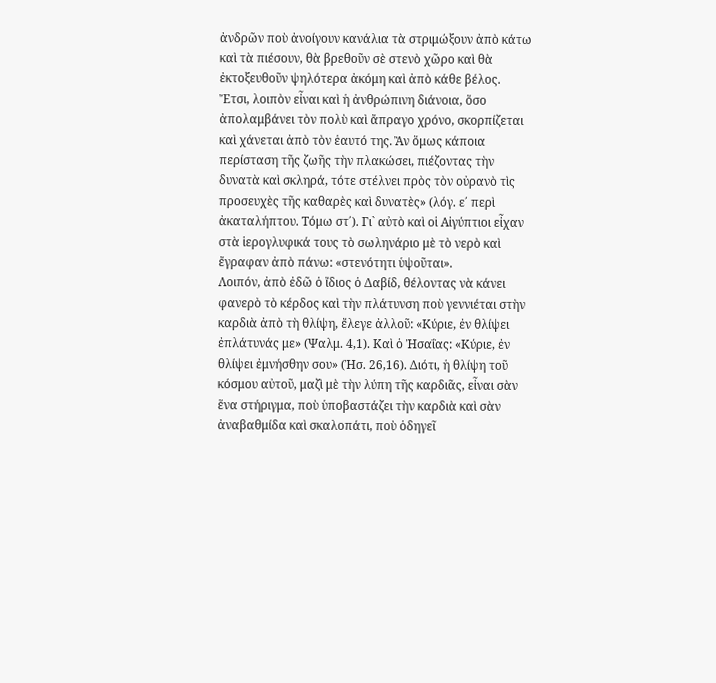ἀνδρῶν ποὺ ἀνοίγουν κανάλια τὰ στριμώξουν ἀπὸ κάτω καὶ τὰ πιέσουν, θὰ βρεθοῦν σὲ στενὸ χῶρο καὶ θὰ ἐκτοξευθοῦν ψηλότερα ἀκόμη καὶ ἀπὸ κάθε βέλος. Ἔτσι, λοιπὸν εἶναι καὶ ἡ ἀνθρώπινη διάνοια, ὅσο ἀπολαμβάνει τὸν πολὺ καὶ ἄπραγο χρόνο, σκορπίζεται καὶ χάνεται ἀπὸ τὸν ἑαυτό της. Ἂν ὅμως κάποια περίσταση τῆς ζωῆς τὴν πλακώσει, πιέζοντας τὴν δυνατὰ καὶ σκληρά, τότε στέλνει πρὸς τὸν οὐρανὸ τὶς προσευχὲς τῆς καθαρὲς καὶ δυνατὲς» (λόγ. ε΄ περὶ ἀκαταλήπτου. Τόμω στ΄). Γι` αὐτὸ καὶ οἱ Αἰγύπτιοι εἶχαν στὰ ἱερογλυφικά τους τὸ σωληνάριο μὲ τὸ νερὸ καὶ ἔγραφαν ἀπὸ πάνω: «στενότητι ὑψοῦται».
Λοιπόν, ἀπὸ ἐδῶ ὁ ἴδιος ὁ Δαβίδ, θέλοντας νὰ κάνει φανερὸ τὸ κέρδος καὶ τὴν πλάτυνση ποὺ γεννιέται στὴν καρδιὰ ἀπὸ τὴ θλίψη, ἔλεγε ἀλλοῦ: «Κύριε, ἐν θλίψει ἐπλάτυνάς με» (Ψαλμ. 4,1). Καὶ ὁ Ἠσαΐας: «Κύριε, ἐν θλίψει ἐμνήσθην σου» (Ἠσ. 26,16). Διότι, ἡ θλίψη τοῦ κόσμου αὐτοῦ, μαζὶ μὲ τὴν λύπη τῆς καρδιᾶς, εἶναι σὰν ἕνα στήριγμα, ποὺ ὑποβαστάζει τὴν καρδιὰ καὶ σὰν ἀναβαθμίδα καὶ σκαλοπάτι, ποὺ ὁδηγεῖ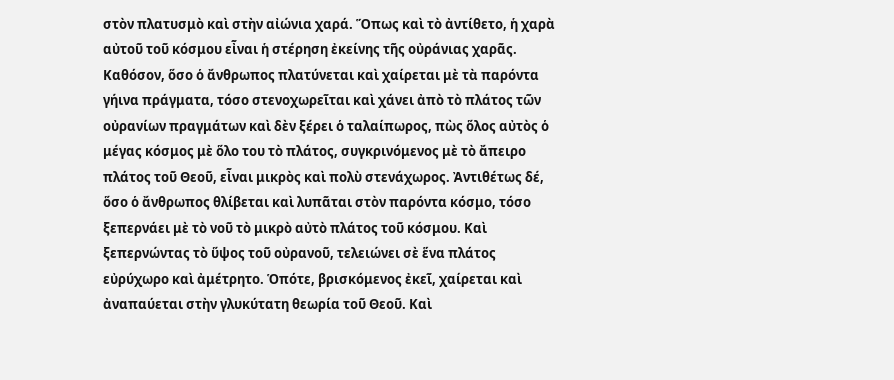στὸν πλατυσμὸ καὶ στὴν αἰώνια χαρά. Ὅπως καὶ τὸ ἀντίθετο, ἡ χαρὰ αὐτοῦ τοῦ κόσμου εἶναι ἡ στέρηση ἐκείνης τῆς οὐράνιας χαρᾶς. Καθόσον, ὅσο ὁ ἄνθρωπος πλατύνεται καὶ χαίρεται μὲ τὰ παρόντα γήινα πράγματα, τόσο στενοχωρεῖται καὶ χάνει ἀπὸ τὸ πλάτος τῶν οὐρανίων πραγμάτων καὶ δὲν ξέρει ὁ ταλαίπωρος, πὼς ὅλος αὐτὸς ὁ μέγας κόσμος μὲ ὅλο του τὸ πλάτος, συγκρινόμενος μὲ τὸ ἄπειρο πλάτος τοῦ Θεοῦ, εἶναι μικρὸς καὶ πολὺ στενάχωρος. Ἀντιθέτως δέ, ὅσο ὁ ἄνθρωπος θλίβεται καὶ λυπᾶται στὸν παρόντα κόσμο, τόσο ξεπερνάει μὲ τὸ νοῦ τὸ μικρὸ αὐτὸ πλάτος τοῦ κόσμου. Καὶ ξεπερνώντας τὸ ὕψος τοῦ οὐρανοῦ, τελειώνει σὲ ἕνα πλάτος εὐρύχωρο καὶ ἀμέτρητο. Ὁπότε, βρισκόμενος ἐκεῖ, χαίρεται καὶ ἀναπαύεται στὴν γλυκύτατη θεωρία τοῦ Θεοῦ. Καὶ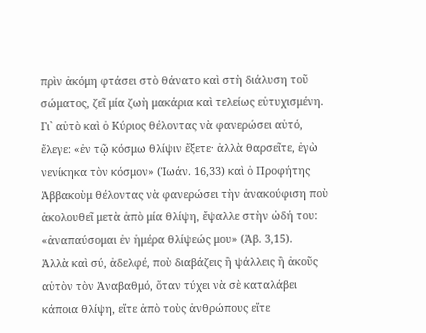πρὶν ἀκόμη φτάσει στὸ θάνατο καὶ στὴ διάλυση τοῦ σώματος, ζεῖ μία ζωὴ μακάρια καὶ τελείως εὐτυχισμένη. Γι` αὐτὸ καὶ ὁ Κύριος θέλοντας νὰ φανερώσει αὐτό, ἔλεγε: «ἐν τῷ κόσμω θλίψιν ἔξετε· ἀλλὰ θαρσεῖτε, ἐγὼ νενίκηκα τὸν κόσμον» (Ἰωάν. 16,33) καὶ ὁ Προφήτης Ἀββακοὺμ θέλοντας νὰ φανερώσει τὴν ἀνακούφιση ποὺ ἀκολουθεῖ μετὰ ἀπὸ μία θλίψη, ἔψαλλε στὴν ὠδή του: «ἀναπαύσομαι ἐν ἡμέρα θλίψεώς μου» (Ἀβ. 3,15).
Ἀλλὰ καὶ σύ, ἀδελφέ, ποὺ διαβάζεις ἢ ψάλλεις ἢ ἀκοῦς αὐτὸν τὸν Ἀναβαθμό, ὅταν τύχει νὰ σὲ καταλάβει κάποια θλίψη, εἴτε ἀπὸ τοὺς ἀνθρώπους εἴτε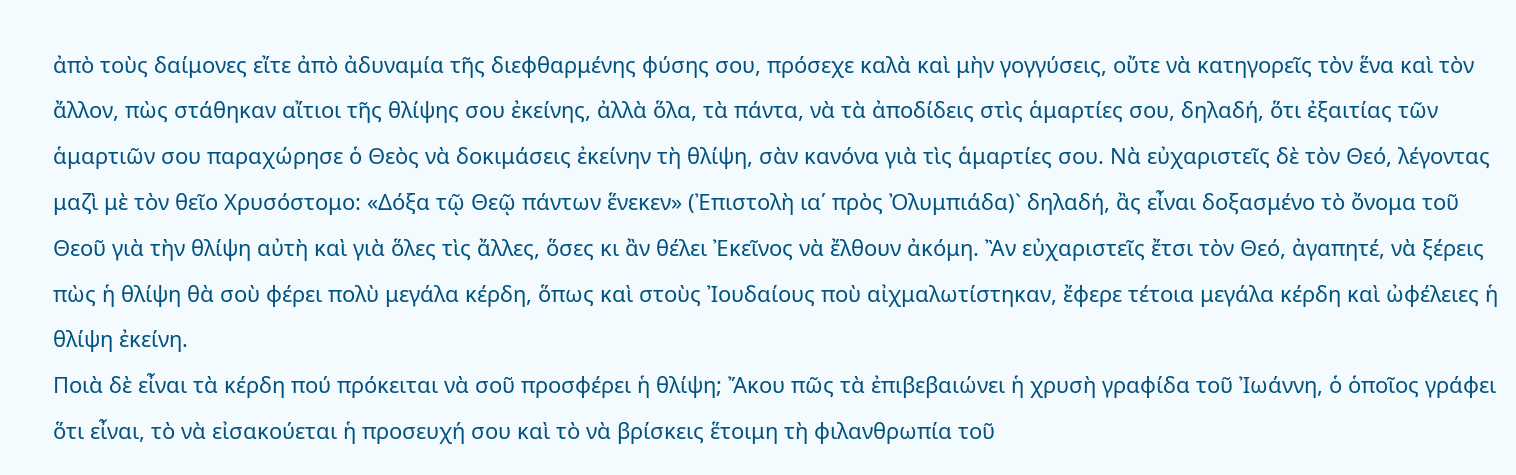ἀπὸ τοὺς δαίμονες εἴτε ἀπὸ ἀδυναμία τῆς διεφθαρμένης φύσης σου, πρόσεχε καλὰ καὶ μὴν γογγύσεις, οὔτε νὰ κατηγορεῖς τὸν ἕνα καὶ τὸν ἄλλον, πὼς στάθηκαν αἴτιοι τῆς θλίψης σου ἐκείνης, ἀλλὰ ὅλα, τὰ πάντα, νὰ τὰ ἀποδίδεις στὶς ἁμαρτίες σου, δηλαδή, ὅτι ἐξαιτίας τῶν ἁμαρτιῶν σου παραχώρησε ὁ Θεὸς νὰ δοκιμάσεις ἐκείνην τὴ θλίψη, σὰν κανόνα γιὰ τὶς ἁμαρτίες σου. Νὰ εὐχαριστεῖς δὲ τὸν Θεό, λέγοντας μαζὶ μὲ τὸν θεῖο Χρυσόστομο: «Δόξα τῷ Θεῷ πάντων ἕνεκεν» (Ἐπιστολὴ ια΄ πρὸς Ὀλυμπιάδα)` δηλαδή, ἂς εἶναι δοξασμένο τὸ ὄνομα τοῦ Θεοῦ γιὰ τὴν θλίψη αὐτὴ καὶ γιὰ ὅλες τὶς ἄλλες, ὅσες κι ἂν θέλει Ἐκεῖνος νὰ ἔλθουν ἀκόμη. Ἂν εὐχαριστεῖς ἔτσι τὸν Θεό, ἀγαπητέ, νὰ ξέρεις πὼς ἡ θλίψη θὰ σοὺ φέρει πολὺ μεγάλα κέρδη, ὅπως καὶ στοὺς Ἰουδαίους ποὺ αἰχμαλωτίστηκαν, ἔφερε τέτοια μεγάλα κέρδη καὶ ὠφέλειες ἡ θλίψη ἐκείνη.
Ποιὰ δὲ εἶναι τὰ κέρδη πού πρόκειται νὰ σοῦ προσφέρει ἡ θλίψη; Ἄκου πῶς τὰ ἐπιβεβαιώνει ἡ χρυσὴ γραφίδα τοῦ Ἰωάννη, ὁ ὁποῖος γράφει ὅτι εἶναι, τὸ νὰ εἰσακούεται ἡ προσευχή σου καὶ τὸ νὰ βρίσκεις ἕτοιμη τὴ φιλανθρωπία τοῦ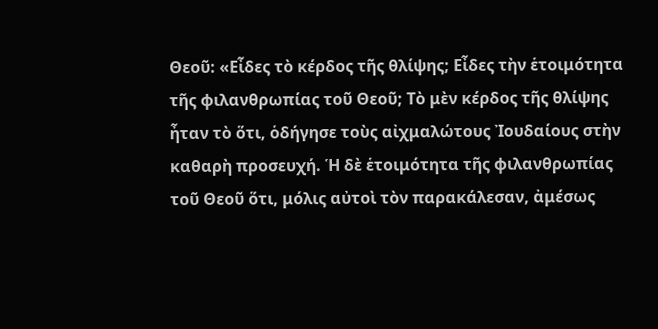Θεοῦ: «Εἶδες τὸ κέρδος τῆς θλίψης; Εἶδες τὴν ἑτοιμότητα τῆς φιλανθρωπίας τοῦ Θεοῦ; Τὸ μὲν κέρδος τῆς θλίψης ἦταν τὸ ὅτι, ὁδήγησε τοὺς αἰχμαλώτους Ἰουδαίους στὴν καθαρὴ προσευχή. Ἡ δὲ ἑτοιμότητα τῆς φιλανθρωπίας τοῦ Θεοῦ ὅτι, μόλις αὐτοὶ τὸν παρακάλεσαν, ἀμέσως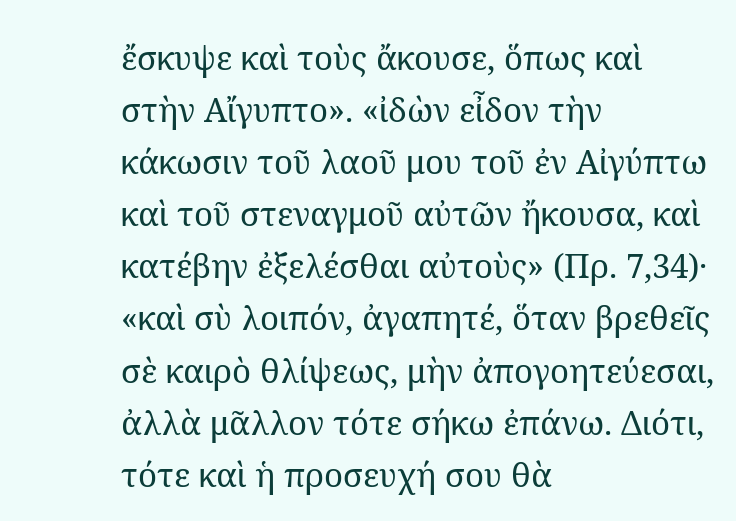ἔσκυψε καὶ τοὺς ἄκουσε, ὅπως καὶ στὴν Αἴγυπτο». «ἰδὼν εἶδον τὴν κάκωσιν τοῦ λαοῦ μου τοῦ ἐν Αἰγύπτω καὶ τοῦ στεναγμοῦ αὐτῶν ἤκουσα, καὶ κατέβην ἐξελέσθαι αὐτοὺς» (Πρ. 7,34)· «καὶ σὺ λοιπόν, ἀγαπητέ, ὅταν βρεθεῖς σὲ καιρὸ θλίψεως, μὴν ἀπογοητεύεσαι, ἀλλὰ μᾶλλον τότε σήκω ἐπάνω. Διότι, τότε καὶ ἡ προσευχή σου θὰ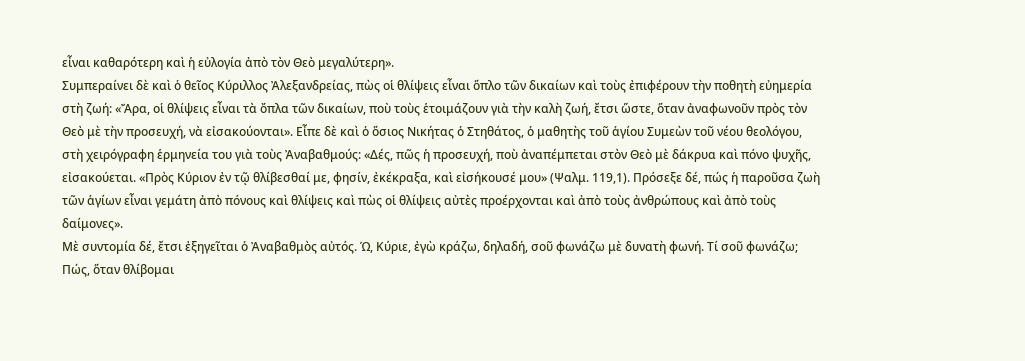εἶναι καθαρότερη καὶ ἡ εὐλογία ἀπὸ τὸν Θεὸ μεγαλύτερη».
Συμπεραίνει δὲ καὶ ὁ θεῖος Κύριλλος Ἀλεξανδρείας, πὼς οἱ θλίψεις εἶναι ὅπλο τῶν δικαίων καὶ τοὺς ἐπιφέρουν τὴν ποθητὴ εὐημερία στὴ ζωή: «Ἄρα, οἱ θλίψεις εἶναι τὰ ὄπλα τῶν δικαίων, ποὺ τοὺς ἑτοιμάζουν γιὰ τὴν καλὴ ζωή, ἔτσι ὥστε, ὅταν ἀναφωνοῦν πρὸς τὸν Θεὸ μὲ τὴν προσευχή, νὰ εἰσακούονται». Εἶπε δὲ καὶ ὁ ὅσιος Νικήτας ὁ Στηθάτος, ὁ μαθητὴς τοῦ ἁγίου Συμεὼν τοῦ νέου θεολόγου, στὴ χειρόγραφη ἑρμηνεία του γιὰ τοὺς Ἀναβαθμούς: «Δές, πῶς ἡ προσευχή, ποὺ ἀναπέμπεται στὸν Θεὸ μὲ δάκρυα καὶ πόνο ψυχῆς, εἰσακούεται. «Πρὸς Κύριον ἐν τῷ θλίβεσθαί με, φησίν, ἐκέκραξα, καὶ εἰσήκουσέ μου» (Ψαλμ. 119,1). Πρόσεξε δέ, πώς ἡ παροῦσα ζωὴ τῶν ἁγίων εἶναι γεμάτη ἀπὸ πόνους καὶ θλίψεις καὶ πὼς οἱ θλίψεις αὐτὲς προέρχονται καὶ ἀπὸ τοὺς ἀνθρώπους καὶ ἀπὸ τοὺς δαίμονες».
Μὲ συντομία δέ, ἔτσι ἐξηγεῖται ὁ Ἀναβαθμὸς αὐτός. Ώ, Κύριε, ἐγὼ κράζω, δηλαδή, σοῦ φωνάζω μὲ δυνατὴ φωνή. Τί σοῦ φωνάζω; Πώς, ὅταν θλίβομαι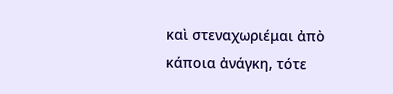καὶ στεναχωριέμαι ἀπὸ κάποια ἀνάγκη, τότε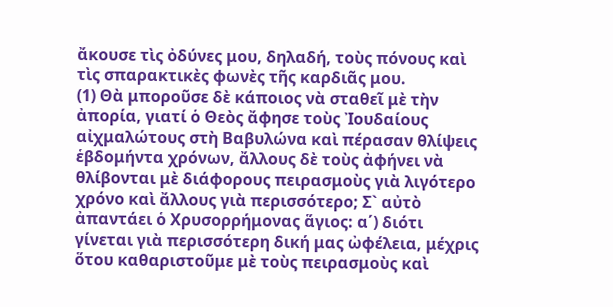ἄκουσε τὶς ὀδύνες μου, δηλαδή, τοὺς πόνους καὶ τὶς σπαρακτικὲς φωνὲς τῆς καρδιᾶς μου.
(1) Θὰ μποροῦσε δὲ κάποιος νὰ σταθεῖ μὲ τὴν ἀπορία, γιατί ὁ Θεὸς ἄφησε τοὺς Ἰουδαίους αἰχμαλώτους στὴ Βαβυλώνα καὶ πέρασαν θλίψεις ἑβδομήντα χρόνων, ἄλλους δὲ τοὺς ἀφήνει νὰ θλίβονται μὲ διάφορους πειρασμοὺς γιὰ λιγότερο χρόνο καὶ ἄλλους γιὰ περισσότερο; Σ` αὐτὸ ἀπαντάει ὁ Χρυσορρήμονας ἅγιος: α΄) διότι γίνεται γιὰ περισσότερη δική μας ὠφέλεια, μέχρις ὅτου καθαριστοῦμε μὲ τοὺς πειρασμοὺς καὶ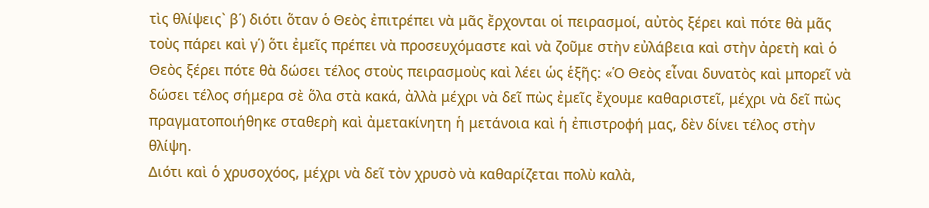τὶς θλίψεις` β΄) διότι ὅταν ὁ Θεὸς ἐπιτρέπει νὰ μᾶς ἔρχονται οἱ πειρασμοί, αὐτὸς ξέρει καὶ πότε θὰ μᾶς τοὺς πάρει καὶ γ΄) ὅτι ἐμεῖς πρέπει νὰ προσευχόμαστε καὶ νὰ ζοῦμε στὴν εὐλάβεια καὶ στὴν ἀρετὴ καὶ ὁ Θεὸς ξέρει πότε θὰ δώσει τέλος στοὺς πειρασμοὺς καὶ λέει ὡς ἑξῆς: «Ὁ Θεὸς εἶναι δυνατὸς καὶ μπορεῖ νὰ δώσει τέλος σήμερα σὲ ὅλα στὰ κακά, ἀλλὰ μέχρι νὰ δεῖ πὼς ἐμεῖς ἔχουμε καθαριστεῖ, μέχρι νὰ δεῖ πὼς πραγματοποιήθηκε σταθερὴ καὶ ἀμετακίνητη ἡ μετάνοια καὶ ἡ ἐπιστροφή μας, δὲν δίνει τέλος στὴν θλίψη.
Διότι καὶ ὁ χρυσοχόος, μέχρι νὰ δεῖ τὸν χρυσὸ νὰ καθαρίζεται πολὺ καλὰ,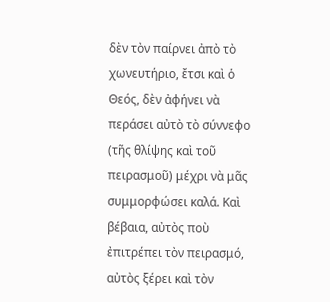δὲν τὸν παίρνει ἀπὸ τὸ χωνευτήριο, ἔτσι καὶ ὁ Θεός, δὲν ἀφήνει νὰ περάσει αὐτὸ τὸ σύννεφο (τῆς θλίψης καὶ τοῦ πειρασμοῦ) μέχρι νὰ μᾶς συμμορφώσει καλά. Καὶ βέβαια, αὐτὸς ποὺ ἐπιτρέπει τὸν πειρασμό, αὐτὸς ξέρει καὶ τὸν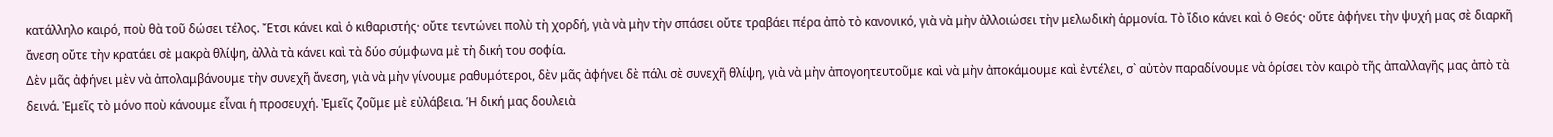κατάλληλο καιρό, ποὺ θὰ τοῦ δώσει τέλος. Ἔτσι κάνει καὶ ὁ κιθαριστής· οὔτε τεντώνει πολὺ τὴ χορδή, γιὰ νὰ μὴν τὴν σπάσει οὔτε τραβάει πέρα ἀπὸ τὸ κανονικό, γιὰ νὰ μὴν ἀλλοιώσει τὴν μελωδικὴ ἁρμονία. Τὸ ἴδιο κάνει καὶ ὁ Θεός· οὔτε ἀφήνει τὴν ψυχή μας σὲ διαρκῆ ἄνεση οὔτε τὴν κρατάει σὲ μακρὰ θλίψη, ἀλλὰ τὰ κάνει καὶ τὰ δύο σύμφωνα μὲ τὴ δική του σοφία.
Δὲν μᾶς ἀφήνει μὲν νὰ ἀπολαμβάνουμε τὴν συνεχῆ ἄνεση, γιὰ νὰ μὴν γίνουμε ραθυμότεροι, δὲν μᾶς ἀφήνει δὲ πάλι σὲ συνεχῆ θλίψη, γιὰ νὰ μὴν ἀπογοητευτοῦμε καὶ νὰ μὴν ἀποκάμουμε καὶ ἐντέλει, σ` αὐτὸν παραδίνουμε νὰ ὁρίσει τὸν καιρὸ τῆς ἀπαλλαγῆς μας ἀπὸ τὰ δεινά. Ἐμεῖς τὸ μόνο ποὺ κάνουμε εἶναι ἡ προσευχή. Ἐμεῖς ζοῦμε μὲ εὐλάβεια. Ἡ δική μας δουλειὰ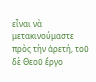εἶναι νὰ μετακινούμαστε πρὸς τὴν ἀρετή, τοῦ δὲ Θεοῦ ἔργο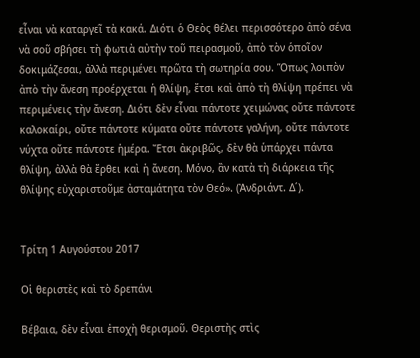εἶναι νὰ καταργεῖ τὰ κακά. Διότι ὁ Θεὸς θέλει περισσότερο ἀπὸ σένα νὰ σοῦ σβήσει τὴ φωτιὰ αὐτὴν τοῦ πειρασμοῦ, ἀπὸ τὸν ὁποῖον δοκιμάζεσαι, ἀλλὰ περιμένει πρῶτα τὴ σωτηρία σου. Ὅπως λοιπὸν ἀπὸ τὴν ἄνεση προέρχεται ἡ θλίψη, ἔτσι καὶ ἀπὸ τὴ θλίψη πρέπει νὰ περιμένεις τὴν ἄνεση. Διότι δὲν εἶναι πάντοτε χειμώνας οὔτε πάντοτε καλοκαίρι, οὔτε πάντοτε κύματα οὔτε πάντοτε γαλήνη, οὔτε πάντοτε νύχτα οὔτε πάντοτε ἡμέρα. Ἔτσι ἀκριβῶς, δὲν θὰ ὑπάρχει πάντα θλίψη, ἀλλὰ θὰ ἔρθει καὶ ἡ ἄνεση. Μόνο, ἂν κατὰ τὴ διάρκεια τῆς θλίψης εὐχαριστοῦμε ἀσταμάτητα τὸν Θεό». (Ἀνδριάντ. Δ΄).


Τρίτη 1 Αυγούστου 2017

Οἱ θεριστὲς καὶ τὸ δρεπάνι

Βέβαια, δὲν εἶναι ἐποχὴ θερισμοῦ. Θεριστὴς στὶς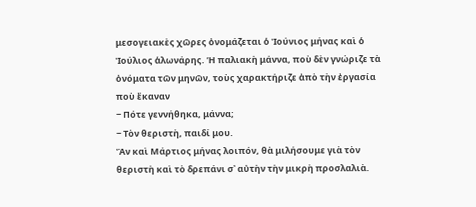μεσογειακὲς χῶρες ὀνομάζεται ὁ Ἰούνιος μήνας καὶ ὁ Ἰούλιος ἁλωνάρης. Ἡ παλιακὴ μάννα, ποὺ δὲν γνώριζε τὰ ὀνόματα τῶν μηνῶν, τοὺς χαρακτήριζε ἀπὸ τὴν ἐργασία ποὺ ἔκαναν
− Πότε γεννήθηκα, μάννα;
− Τὸν θεριστὴ, παιδί μου.
Ἂν καὶ Μάρτιος μήνας λοιπόν, θὰ μιλήσουμε γιὰ τὸν θεριστὴ καὶ τὸ δρεπάνι σ᾽ αὐτὴν τὴν μικρὴ προσλαλιὰ.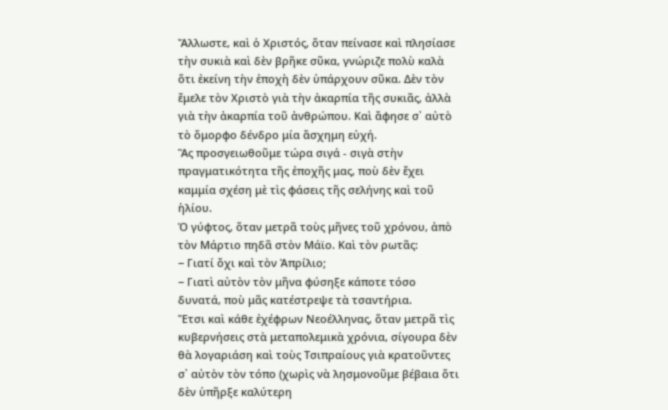Ἄλλωστε, καὶ ὁ Χριστός, ὅταν πείνασε καὶ πλησίασε τὴν συκιὰ καὶ δὲν βρῆκε σῦκα, γνώριζε πολὺ καλὰ ὅτι ἐκείνη τὴν ἐποχὴ δὲν ὑπάρχουν σῦκα. Δὲν τὸν ἔμελε τὸν Χριστὸ γιὰ τὴν ἀκαρπία τῆς συκιᾶς, ἀλλὰ γιὰ τὴν ἀκαρπία τοῦ ἀνθρώπου. Καὶ ἄφησε σ᾽ αὐτὸ τὸ ὄμορφο δένδρο μία ἄσχημη εὐχή.
Ἂς προσγειωθοῦμε τώρα σιγά - σιγὰ στὴν πραγματικότητα τῆς ἐποχῆς μας, ποὺ δὲν ἔχει καμμία σχέση μὲ τὶς φάσεις τῆς σελήνης καὶ τοῦ ἡλίου.
Ὁ γύφτος, ὅταν μετρᾶ τοὺς μῆνες τοῦ χρόνου, ἀπὸ τὸν Μάρτιο πηδᾶ στὸν Μάϊο. Καὶ τὸν ρωτᾶς:
− Γιατί ὄχι καὶ τὸν Ἀπρίλιο;
− Γιατὶ αὐτὸν τὸν μῆνα φύσηξε κάποτε τόσο δυνατά, ποὺ μᾶς κατέστρεψε τὰ τσαντήρια.
Ἔτσι καὶ κάθε ἐχέφρων Νεοέλληνας, ὅταν μετρᾶ τὶς κυβερνήσεις στὰ μεταπολεμικὰ χρόνια, σίγουρα δὲν θὰ λογαριάση καὶ τοὺς Τσιπραίους γιὰ κρατοῦντες σ᾽ αὐτὸν τὸν τόπο (χωρὶς νὰ λησμονοῦμε βέβαια ὅτι δὲν ὑπῆρξε καλύτερη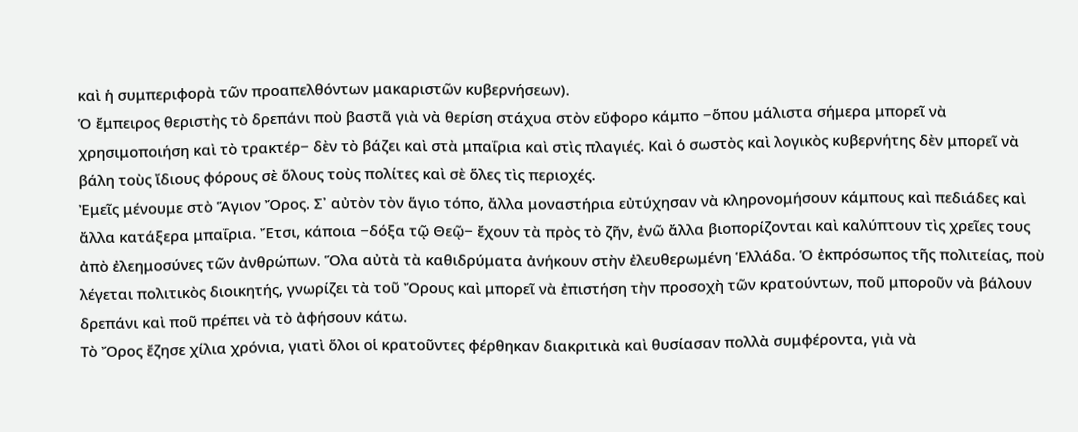καὶ ἡ συμπεριφορὰ τῶν προαπελθόντων μακαριστῶν κυβερνήσεων).
Ὁ ἔμπειρος θεριστὴς τὸ δρεπάνι ποὺ βαστᾶ γιὰ νὰ θερίση στάχυα στὸν εὔφορο κάμπο −ὅπου μάλιστα σήμερα μπορεῖ νὰ χρησιμοποιήση καὶ τὸ τρακτέρ− δὲν τὸ βάζει καὶ στὰ μπαΐρια καὶ στὶς πλαγιές. Καὶ ὁ σωστὸς καὶ λογικὸς κυβερνήτης δὲν μπορεῖ νὰ βάλη τοὺς ἴδιους φόρους σὲ ὅλους τοὺς πολίτες καὶ σὲ ὅλες τὶς περιοχές.
Ἐμεῖς μένουμε στὸ Ἅγιον Ὄρος. Σ᾽ αὐτὸν τὸν ἅγιο τόπο, ἄλλα μοναστήρια εὐτύχησαν νὰ κληρονομήσουν κάμπους καὶ πεδιάδες καὶ ἄλλα κατάξερα μπαΐρια. Ἔτσι, κάποια −δόξα τῷ Θεῷ− ἔχουν τὰ πρὸς τὸ ζῆν, ἐνῶ ἄλλα βιοπορίζονται καὶ καλύπτουν τὶς χρεῖες τους ἀπὸ ἐλεημοσύνες τῶν ἀνθρώπων. Ὅλα αὐτὰ τὰ καθιδρύματα ἀνήκουν στὴν ἐλευθερωμένη Ἑλλάδα. Ὁ ἐκπρόσωπος τῆς πολιτείας, ποὺ λέγεται πολιτικὸς διοικητής, γνωρίζει τὰ τοῦ Ὄρους καὶ μπορεῖ νὰ ἐπιστήση τὴν προσοχὴ τῶν κρατούντων, ποῦ μποροῦν νὰ βάλουν δρεπάνι καὶ ποῦ πρέπει νὰ τὸ ἀφήσουν κάτω.
Τὸ Ὄρος ἔζησε χίλια χρόνια, γιατὶ ὅλοι οἱ κρατοῦντες φέρθηκαν διακριτικὰ καὶ θυσίασαν πολλὰ συμφέροντα, γιὰ νὰ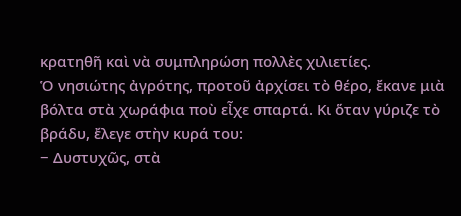κρατηθῆ καὶ νὰ συμπληρώση πολλὲς χιλιετίες.
Ὁ νησιώτης ἀγρότης, προτοῦ ἀρχίσει τὸ θέρο, ἔκανε μιὰ βόλτα στὰ χωράφια ποὺ εἶχε σπαρτά. Κι ὅταν γύριζε τὸ βράδυ, ἔλεγε στὴν κυρά του:
− Δυστυχῶς, στὰ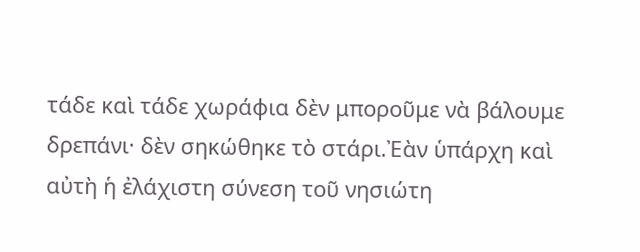τάδε καὶ τάδε χωράφια δὲν μποροῦμε νὰ βάλουμε δρεπάνι· δὲν σηκώθηκε τὸ στάρι.Ἐὰν ὑπάρχη καὶ αὐτὴ ἡ ἐλάχιστη σύνεση τοῦ νησιώτη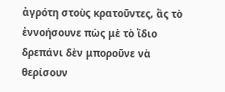ἀγρότη στοὺς κρατοῦντες, ἂς τὸ ἐννοήσουνε πὼς μὲ τὸ ἴδιο δρεπάνι δὲν μποροῦνε νὰ θερίσουν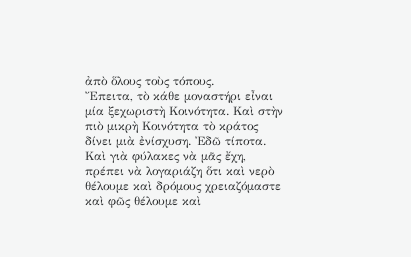ἀπὸ ὅλους τοὺς τόπους.
Ἔπειτα, τὸ κάθε μοναστήρι εἶναι μία ξεχωριστὴ Κοινότητα. Καὶ στὴν πιὸ μικρὴ Κοινότητα τὸ κράτος δίνει μιὰ ἐνίσχυση. Ἐδῶ τίποτα. Καὶ γιὰ φύλακες νὰ μᾶς ἔχη, πρέπει νὰ λογαριάζη ὅτι καὶ νερὸ θέλουμε καὶ δρόμους χρειαζόμαστε καὶ φῶς θέλουμε καὶ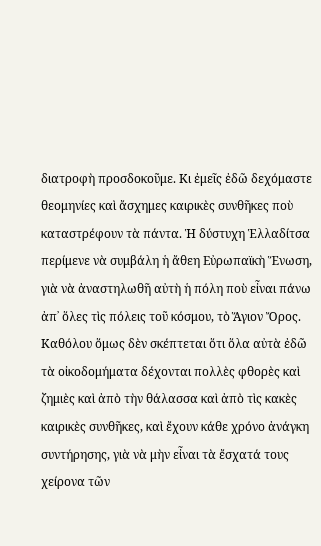διατροφὴ προσδοκοῦμε. Κι ἐμεῖς ἐδῶ δεχόμαστε θεομηνίες καὶ ἄσχημες καιρικὲς συνθῆκες ποὺ καταστρέφουν τὰ πάντα. Ἡ δύστυχη Ἑλλαδίτσα περίμενε νὰ συμβάλη ἡ ἄθεη Εὐρωπαϊκὴ Ἕνωση, γιὰ νὰ ἀναστηλωθῆ αὐτὴ ἡ πόλη ποὺ εἶναι πάνω ἀπ᾽ ὅλες τὶς πόλεις τοῦ κόσμου, τὸ Ἅγιον Ὄρος. Καθόλου ὅμως δὲν σκέπτεται ὅτι ὅλα αὐτὰ ἐδῶ τὰ οἰκοδομήματα δέχονται πολλὲς φθορὲς καὶ ζημιὲς καὶ ἀπὸ τὴν θάλασσα καὶ ἀπὸ τὶς κακὲς καιρικὲς συνθῆκες, καὶ ἔχουν κάθε χρόνο ἀνάγκη συντήρησης, γιὰ νὰ μὴν εἶναι τὰ ἔσχατά τους χείρονα τῶν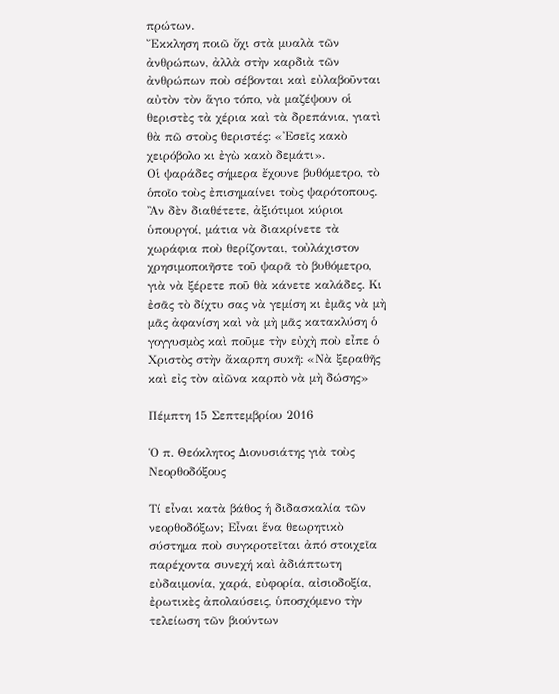πρώτων.
Ἔκκληση ποιῶ ὄχι στὰ μυαλὰ τῶν ἀνθρώπων, ἀλλὰ στὴν καρδιὰ τῶν ἀνθρώπων ποὺ σέβονται καὶ εὐλαβοῦνται αὐτὸν τὸν ἅγιο τόπο, νὰ μαζέψουν οἱ θεριστὲς τὰ χέρια καὶ τὰ δρεπάνια, γιατὶ θὰ πῶ στοὺς θεριστές: «Ἐσεῖς κακὸ χειρόβολο κι ἐγὼ κακὸ δεμάτι».
Οἱ ψαράδες σήμερα ἔχουνε βυθόμετρο, τὸ ὁποῖο τοὺς ἐπισημαίνει τοὺς ψαρότοπους. Ἂν δὲν διαθέτετε, ἀξιότιμοι κύριοι ὑπουργοί, μάτια νὰ διακρίνετε τὰ χωράφια ποὺ θερίζονται, τοὐλάχιστον χρησιμοποιῆστε τοῦ ψαρᾶ τὸ βυθόμετρο, γιὰ νὰ ξέρετε ποῦ θὰ κάνετε καλάδες. Κι ἐσᾶς τὸ δίχτυ σας νὰ γεμίση κι ἐμᾶς νὰ μὴ μᾶς ἀφανίση καὶ νὰ μὴ μᾶς κατακλύση ὁ γογγυσμὸς καὶ ποῦμε τὴν εὐχὴ ποὺ εἶπε ὁ Χριστὸς στὴν ἄκαρπη συκῆ: «Νὰ ξεραθῆς καὶ εἰς τὸν αἰῶνα καρπὸ νὰ μὴ δώσης»

Πέμπτη 15 Σεπτεμβρίου 2016

Ὁ π. Θεόκλητος Διονυσιάτης γιὰ τοὺς Νεορθοδόξους

Τί εἶναι κατὰ βάθος ἡ διδασκαλία τῶν νεορθοδόξων; Εἶναι ἕνα θεωρητικὸ σύστημα ποὺ συγκροτεῖται ἀπό στοιχεῖα παρέχοντα συνεχή καὶ ἀδιάπτωτη εὐδαιμονία, χαρά, εὐφορία, αἰσιοδοξία, ἐρωτικὲς ἀπολαύσεις, ὑποσχόμενο τὴν τελείωση τῶν βιούντων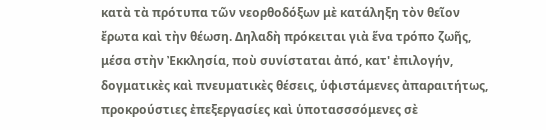κατὰ τὰ πρότυπα τῶν νεορθοδόξων μὲ κατάληξη τὸν θεῖον ἔρωτα καὶ τὴν θέωση. Δηλαδὴ πρόκειται γιὰ ἕνα τρόπο ζωῆς, μέσα στὴν Ἐκκλησία, ποὺ συνίσταται ἀπό, κατ' ἐπιλογήν, δογματικὲς καὶ πνευματικὲς θέσεις, ὑφιστάμενες ἀπαραιτήτως, προκρούστιες ἐπεξεργασίες καὶ ὑποτασσσόμενες σὲ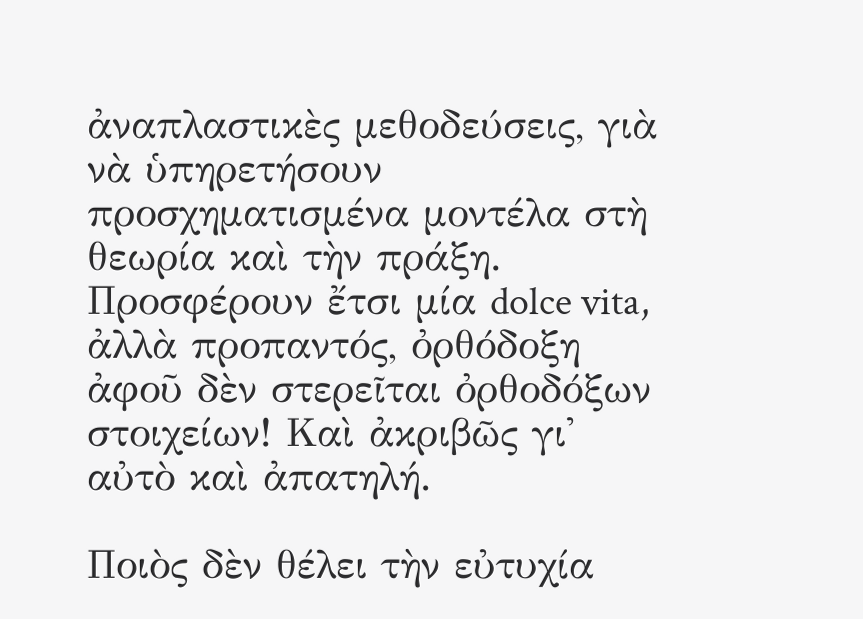ἀναπλαστικὲς μεθοδεύσεις, γιὰ νὰ ὑπηρετήσουν προσχηματισμένα μοντέλα στὴ θεωρία καὶ τὴν πράξη. Προσφέρουν ἔτσι μία dolce vita, ἀλλὰ προπαντός, ὀρθόδοξη ἀφοῦ δὲν στερεῖται ὀρθοδόξων στοιχείων! Καὶ ἀκριβῶς γι' αὐτὸ καὶ ἀπατηλή.

Ποιὸς δὲν θέλει τὴν εὐτυχία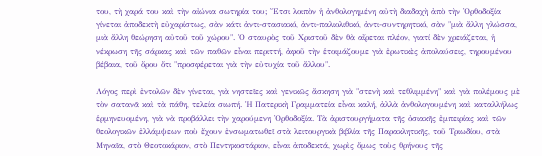του, τὴ χαρά του καὶ τὴν αἰώνια σωτηρία του; Ἔτσι λοιπὸν ἡ ἀνθολογημένη αὐτὴ διαδαχὴ ἀπὸ τὴν Ὀρθοδοξία γίνεται ἀποδεκτὴ εὐχαρίστως, σὰν κάτι ἀντι-στασιακό, ἀντι-παλιολιθικό, ἀντι-συντηρητικό, σὰν "μιὰ ἄλλη γλώσσα, μιὰ ἄλλη θεώρηση αὐτοῦ τοῦ χώρου". Ὁ σταυρὸς τοῦ Χριστοῦ δὲν θὰ αἴρεται πλέον, γιατί δὲν χρειάζεται, ἡ νέκρωση τῆς σάρκας καὶ τῶν παθῶν εἶναι περιττή, ἀφοῦ τὴν ἑτοιμάζουμε γιὰ ἐρωτικὲς ἀπολαύσεις, τηρουμένου βέβαια, τοῦ ὄρου ὅτι "προσφέρεται γιὰ τὴν εὐτυχία τοῦ ἄλλου".

Λόγος περὶ ἐντολῶν δὲν γίνεται, γιὰ νηστεῖες καὶ γενικῶς ἄσκηση γιὰ "στενὴ καὶ τεθλιμμένη" καὶ γιὰ πολέμους μὲ τὸν σατανᾶ καὶ τὰ πάθη, τελεία σιωπή. Ἡ Πατερικὴ Γραμματεία εἶναι καλή, ἀλλὰ ἀνθολογουμένη καὶ καταλλήλως ἑρμηνευομένη, γιὰ νὰ προβάλλει τὴν χαρούμενη Ὀρθοδοξία. Τὰ ἀριστουργήματα τῆς ὀσιακῆς ἐμπειρίας καὶ τῶν θεολογικῶν ἐλλάμψεων ποὺ ἔχουν ἐνσωματωθεῖ στὰ λειτουργικὰ βιβλία τῆς Παρακλητικῆς, τοῦ Τριωδίου, στὰ Μηναῖα, στὸ Θεοτοκάριον, στὸ Πεντηκοστάριον, εἶναι ἀποδεκτά, χωρὶς ὅμως τοὺς θρήνους τῆς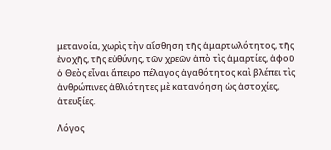μετανοία, χωρὶς τὴν αἴσθηση τῆς ἁμαρτωλότητος, τῆς ἐνοχῆς, τῆς εὐθύνης, τῶν χρεῶν ἀπὸ τὶς ἁμαρτίες, ἀφοῦ ὁ Θεὸς εἶναι ἄπειρο πέλαγος ἀγαθότητος καὶ βλέπει τὶς ἀνθρώπινες ἀθλιότητες μὲ κατανόηση ὡς ἀστοχίες, ἀτευξίες.

Λόγος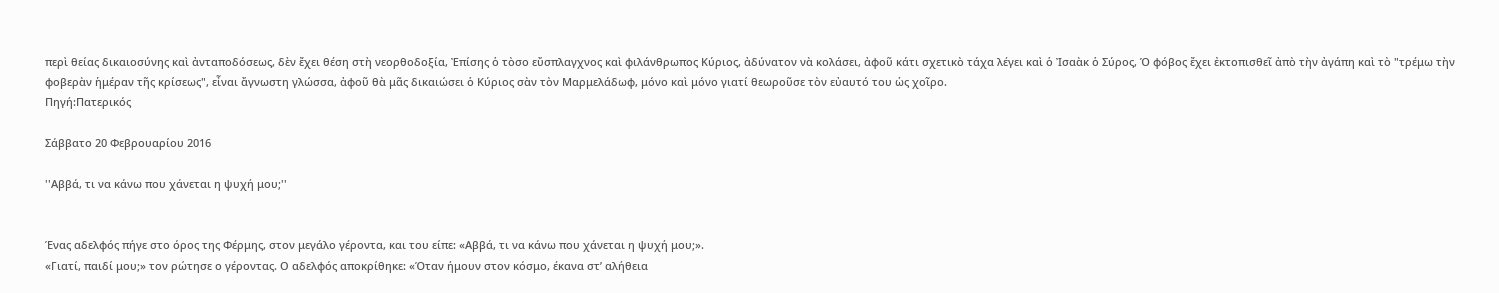περὶ θείας δικαιοσύνης καὶ ἀνταποδόσεως, δὲν ἔχει θέση στὴ νεορθοδοξία, Ἐπίσης ὁ τὸσο εὔσπλαγχνος καὶ φιλάνθρωπος Κύριος, ἀδύνατον νὰ κολάσει, ἀφοῦ κάτι σχετικὸ τάχα λέγει καὶ ὁ Ἰσαὰκ ὁ Σύρος, Ὁ φόβος ἔχει ἐκτοπισθεῖ ἀπὸ τὴν ἀγάπη καὶ τὸ "τρέμω τὴν φοβερὰν ἡμέραν τῆς κρίσεως", εἶναι ἄγνωστη γλώσσα, ἀφοῦ θὰ μᾶς δικαιώσει ὁ Κύριος σὰν τὸν Μαρμελάδωφ, μόνο καὶ μόνο γιατί θεωροῦσε τὸν εὐαυτό του ὡς χοῖρο.
Πηγή:Πατερικός

Σάββατο 20 Φεβρουαρίου 2016

''Αββά, τι να κάνω που χάνεται η ψυχή μου;''


Ένας αδελφός πήγε στο όρος της Φέρμης, στον μεγάλο γέροντα, και του είπε: «Αββά, τι να κάνω που χάνεται η ψυχή μου;».
«Γιατί, παιδί μου;» τον ρώτησε ο γέροντας. Ο αδελφός αποκρίθηκε: «Όταν ήμουν στον κόσμο, έκανα στ’ αλήθεια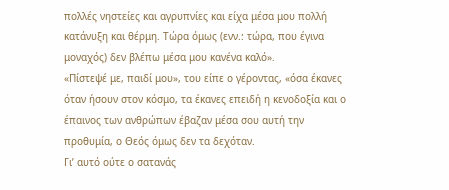πολλές νηστείες και αγρυπνίες και είχα μέσα μου πολλή κατάνυξη και θέρμη. Τώρα όμως (ενν.: τώρα, που έγινα μοναχός) δεν βλέπω μέσα μου κανένα καλό».
«Πίστεψέ με, παιδί μου», του είπε ο γέροντας, «όσα έκανες όταν ήσουν στον κόσμο, τα έκανες επειδή η κενοδοξία και ο έπαινος των ανθρώπων έβαζαν μέσα σου αυτή την προθυμία, ο Θεός όμως δεν τα δεχόταν.
Γι’ αυτό ούτε ο σατανάς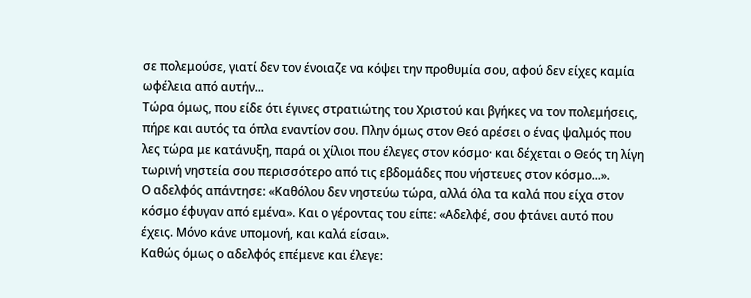σε πολεμούσε, γιατί δεν τον ένοιαζε να κόψει την προθυμία σου, αφού δεν είχες καμία ωφέλεια από αυτήν...
Τώρα όμως, που είδε ότι έγινες στρατιώτης του Χριστού και βγήκες να τον πολεμήσεις, πήρε και αυτός τα όπλα εναντίον σου. Πλην όμως στον Θεό αρέσει ο ένας ψαλμός που λες τώρα με κατάνυξη, παρά οι χίλιοι που έλεγες στον κόσμο· και δέχεται ο Θεός τη λίγη τωρινή νηστεία σου περισσότερο από τις εβδομάδες που νήστευες στον κόσμο...».
Ο αδελφός απάντησε: «Καθόλου δεν νηστεύω τώρα, αλλά όλα τα καλά που είχα στον κόσμο έφυγαν από εμένα». Και ο γέροντας του είπε: «Αδελφέ, σου φτάνει αυτό που έχεις. Μόνο κάνε υπομονή, και καλά είσαι».
Καθώς όμως ο αδελφός επέμενε και έλεγε: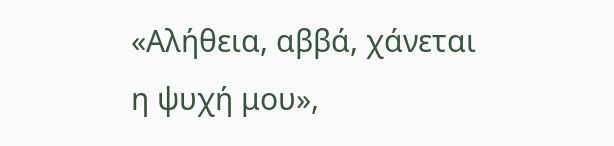«Αλήθεια, αββά, χάνεται η ψυχή μου»,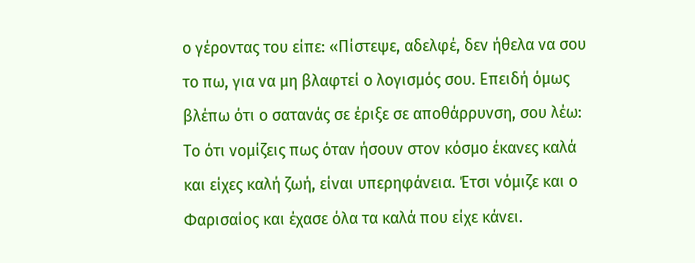ο γέροντας του είπε: «Πίστεψε, αδελφέ, δεν ήθελα να σου το πω, για να μη βλαφτεί ο λογισμός σου. Επειδή όμως βλέπω ότι ο σατανάς σε έριξε σε αποθάρρυνση, σου λέω:
Το ότι νομίζεις πως όταν ήσουν στον κόσμο έκανες καλά και είχες καλή ζωή, είναι υπερηφάνεια. Έτσι νόμιζε και ο Φαρισαίος και έχασε όλα τα καλά που είχε κάνει.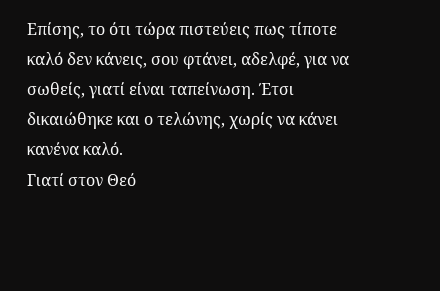Επίσης, το ότι τώρα πιστεύεις πως τίποτε καλό δεν κάνεις, σου φτάνει, αδελφέ, για να σωθείς, γιατί είναι ταπείνωση. Έτσι δικαιώθηκε και ο τελώνης, χωρίς να κάνει κανένα καλό.
Γιατί στον Θεό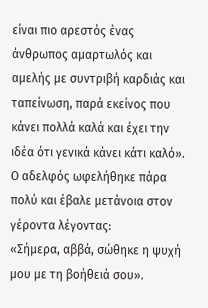είναι πιο αρεστός ένας άνθρωπος αμαρτωλός και αμελής με συντριβή καρδιάς και ταπείνωση, παρά εκείνος που κάνει πολλά καλά και έχει την ιδέα ότι γενικά κάνει κάτι καλό».
Ο αδελφός ωφελήθηκε πάρα πολύ και έβαλε μετάνοια στον γέροντα λέγοντας:
«Σήμερα, αββά, σώθηκε η ψυχή μου με τη βοήθειά σου».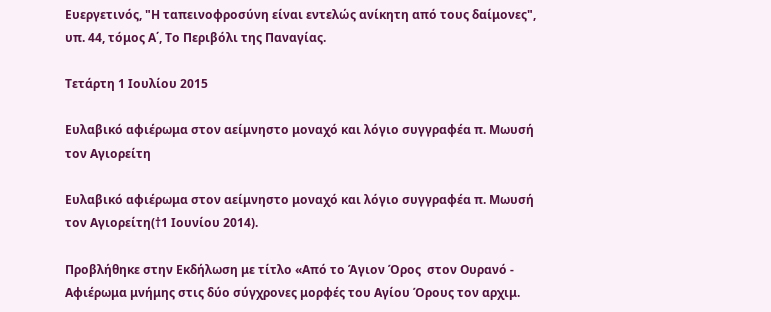Ευεργετινός, "Η ταπεινοφροσύνη είναι εντελώς ανίκητη από τους δαίμονες", υπ. 44, τόμος Α΄, Το Περιβόλι της Παναγίας.

Τετάρτη 1 Ιουλίου 2015

Ευλαβικό αφιέρωμα στον αείμνηστο μοναχό και λόγιο συγγραφέα π. Μωυσή τον Αγιορείτη

Ευλαβικό αφιέρωμα στον αείμνηστο μοναχό και λόγιο συγγραφέα π. Μωυσή τον Αγιορείτη(†1 Ιουνίου 2014).

Προβλήθηκε στην Εκδήλωση με τίτλο «Από το Άγιον Όρος  στον Ουρανό - Αφιέρωμα μνήμης στις δύο σύγχρονες μορφές του Αγίου Όρους τον αρχιμ.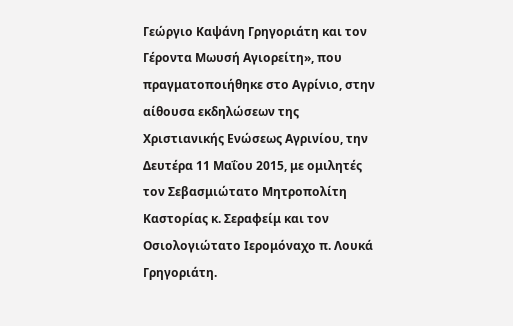Γεώργιο Καψάνη Γρηγοριάτη και τον Γέροντα Μωυσή Αγιορείτη», που πραγματοποιήθηκε στο Αγρίνιο, στην αίθουσα εκδηλώσεων της Χριστιανικής Ενώσεως Αγρινίου, την Δευτέρα 11 Μαΐου 2015, με ομιλητές τον Σεβασμιώτατο Μητροπολίτη Καστορίας κ. Σεραφείμ και τον Οσιολογιώτατο Ιερομόναχο π. Λουκά Γρηγοριάτη.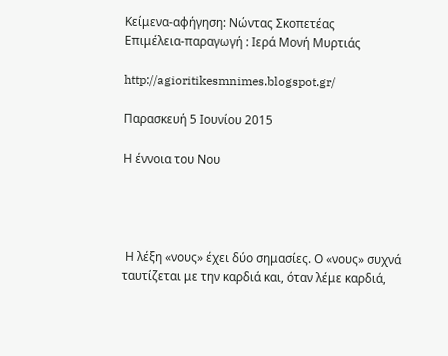Κείμενα-αφήγηση: Νώντας Σκοπετέας
Επιμέλεια-παραγωγή : Ιερά Μονή Μυρτιάς

http://agioritikesmnimes.blogspot.gr/

Παρασκευή 5 Ιουνίου 2015

Η έννοια του Νου




 Η λέξη «νους» έχει δύο σημασίες. Ο «νους» συχνά ταυτίζεται με την καρδιά και, όταν λέμε καρδιά,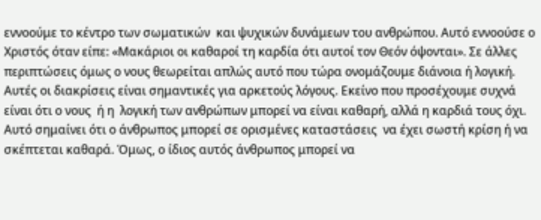εννοούμε το κέντρο των σωματικών  και ψυχικών δυνάμεων του ανθρώπου. Αυτό εννοούσε ο Χριστός όταν είπε: «Μακάριοι οι καθαροί τη καρδία ότι αυτοί τον Θεόν όψονται». Σε άλλες περιπτώσεις όμως ο νους θεωρείται απλώς αυτό που τώρα ονομάζουμε διάνοια ή λογική. Αυτές οι διακρίσεις είναι σημαντικές για αρκετούς λόγους. Εκείνο που προσέχουμε συχνά είναι ότι ο νους  ή η  λογική των ανθρώπων μπορεί να είναι καθαρή, αλλά η καρδιά τους όχι. Αυτό σημαίνει ότι ο άνθρωπος μπορεί σε ορισμένες καταστάσεις  να έχει σωστή κρίση ή να σκέπτεται καθαρά. Όμως, ο ίδιος αυτός άνθρωπος μπορεί να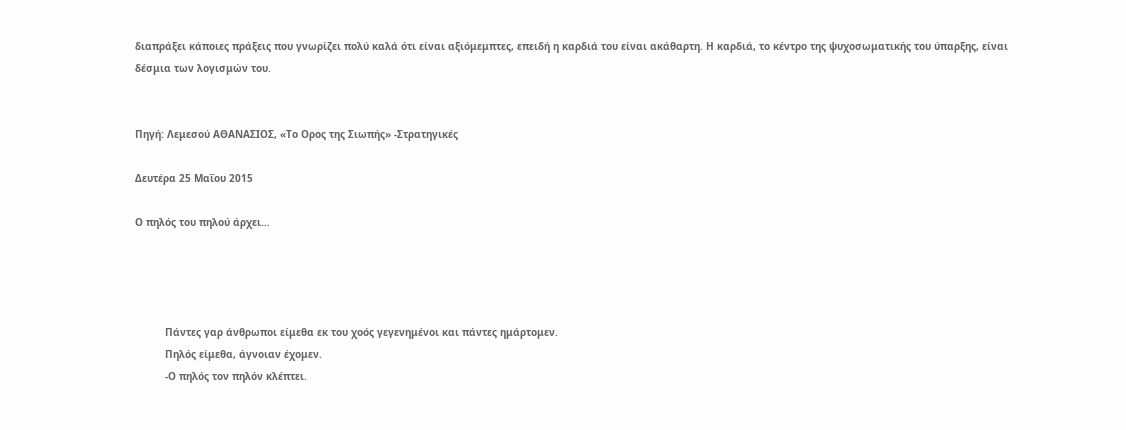διαπράξει κάποιες πράξεις που γνωρίζει πολύ καλά ότι είναι αξιόμεμπτες, επειδή η καρδιά του είναι ακάθαρτη. Η καρδιά, το κέντρο της ψυχοσωματικής του ύπαρξης, είναι δέσμια των λογισμών του.


Πηγή: Λεμεσού ΑΘΑΝΑΣΙΟΣ, «Το Ορος της Σιωπής» -Στρατηγικές

Δευτέρα 25 Μαΐου 2015

Ο πηλός του πηλού άρχει…




          Πάντες γαρ άνθρωποι είμεθα εκ του χοός γεγενημένοι και πάντες ημάρτομεν.
          Πηλός είμεθα, άγνοιαν έχομεν.
          -Ο πηλός τον πηλόν κλέπτει.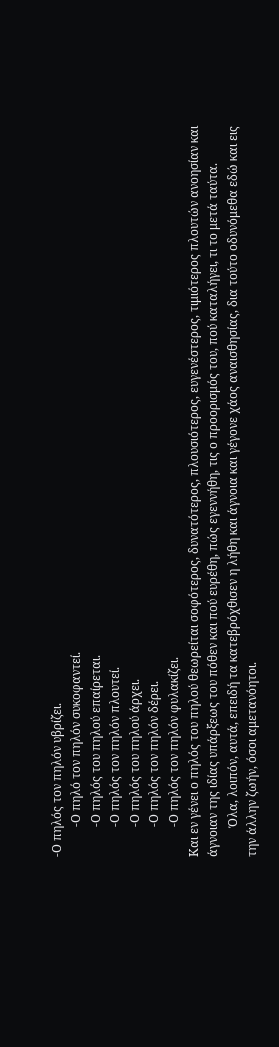-Ο πηλός τον πηλόν υβρίζει.
          -Ο πηλό τον πηλόν συκοφαντεί.
          -Ο πηλός του πηλού επαίρεται.
          -Ο πηλός τον πηλόν πλουτεί.
          -Ο πηλός του πηλού άρχει.
          -Ο πηλός τον πηλόν δέρει.
          -Ο πηλός τον πηλόν φυλακίζει.
Και εν γένει ο πηλός του πηλού θεωρείται σοφότερος, δυνατότερος, πλουσιότερος, ευγενέστερος, τιμιότερος πλουτών ανοησίαν και άγνοιαν της ιδίας υπάρξεως του πόθεν και πού ευρέθη, πώς εγεννήθη, τις ο προορισμός του, πού καταλήγει, τι το μετά ταύτα.
          Όλα, λοιπόν, αυτά, επειδή τα κατεβρόχθισεν η λήθη και άγνοια και γέγονε χάος αναισθησίας, δια τούτο οδυνόμεθα εδώ και εις την άλλην ζωήν, όσοι αμετανόητοι.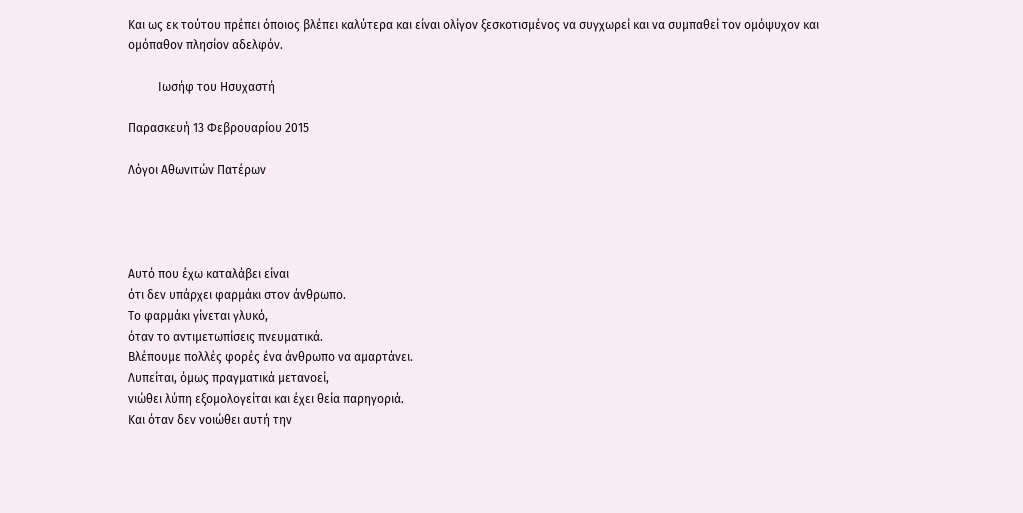Και ως εκ τούτου πρέπει όποιος βλέπει καλύτερα και είναι ολίγον ξεσκοτισμένος να συγχωρεί και να συμπαθεί τον ομόψυχον και ομόπαθον πλησίον αδελφόν.

          Ιωσήφ του Ησυχαστή

Παρασκευή 13 Φεβρουαρίου 2015

Λόγοι Αθωνιτών Πατέρων




Αυτό που έχω καταλάβει είναι
ότι δεν υπάρχει φαρμάκι στον άνθρωπο.
Το φαρμάκι γίνεται γλυκό,
όταν το αντιμετωπίσεις πνευματικά.
Βλέπουμε πολλές φορές ένα άνθρωπο να αμαρτάνει.
Λυπείται, όμως πραγματικά μετανοεί,
νιώθει λύπη εξομολογείται και έχει θεία παρηγοριά.
Και όταν δεν νοιώθει αυτή την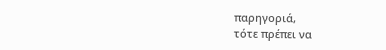παρηγοριά,
τότε πρέπει να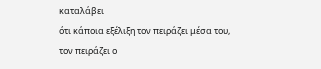καταλάβει
ότι κάποια εξέλιξη τον πειράζει μέσα του,
τον πειράζει ο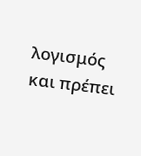λογισμός
και πρέπει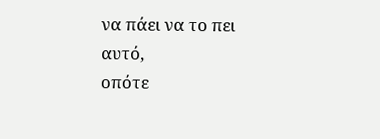να πάει να το πει αυτό,
οπότε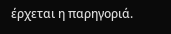έρχεται η παρηγοριά.